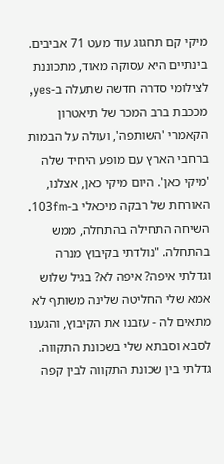מיקי קם תחגוג עוד מעט 71 אביבים. בינתיים היא עסוקה מאוד, מתכוננת לצילומי סדרה חדשה שתעלה ב-yes, מככבת ברב המכר של תיאטרון הקאמרי 'השותפה', ועולה על הבמות ברחבי הארץ עם מופע היחיד שלה 'מיקי כאן'. היום מיקי כאן, אצלנו, האורחת של רבקה מיכאלי ב-103fm.
השיחה התחילה בהתחלה, ממש בהתחלה. "נולדתי בקיבוץ מנרה וגדלתי איפה? איפה לא? בגיל שלוש אמא שלי החליטה שלינה משותף לא מתאים לה - עזבנו את הקיבוץ, והגענו לסבא וסבתא שלי בשכונת התקווה. גדלתי בין שכונת התקווה לבין קפה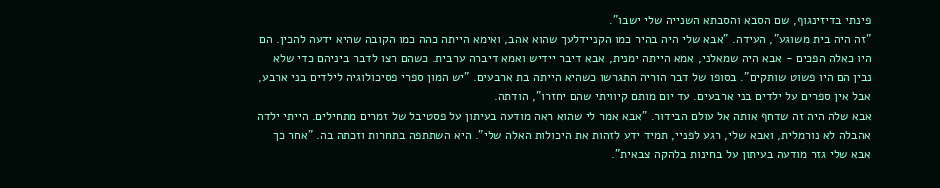פינתי בדיזינגוף, שם הסבא והסבתא השנייה שלי ישבו".
"זה היה בית משוגע", העידה. "אבא שלי היה בהיר כמו הקניידלעך שהוא אהב, ואימא הייתה כהה כמו הקובה שהיא ידעה להכין. הם היו כאלה הפכים - אבא היה שמאלני, אמא הייתה ימנית, אבא דיבר יידיש ואמא דיברה ערבית. כשהם רצו לדבר ביניהם כדי שלא נבין הם היו פשוט שותקים". בסופו של דבר הוריה התגרשו כשהיא הייתה בת ארבעים. "יש המון ספרי פסיכולוגיה לילדים בני ארבע, אבל אין ספרים על ילדים בני ארבעים. עד יום מותם קיוויתי שהם יחזרו", הודתה.
אבא שלה היה זה שדחף אותה אל עולם הבידור. "אבא אמר לי שהוא ראה מודעה בעיתון על פסטיבל של זמרים מתחילים. הייתי ילדה אהבלה לא נורמלית, ואבא שלי, רגע לפניי, תמיד ידע לזהות את היכולות האלה שלי". היא השתתפה בתחרות וזכתה בה. "אחר כך אבא שלי גזר מודעה בעיתון על בחינות בלהקה צבאית".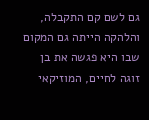גם לשם קם התקבלה, והלהקה הייתה גם המקום שבו היא פגשה את בן זוגה לחיים, המוזיקאי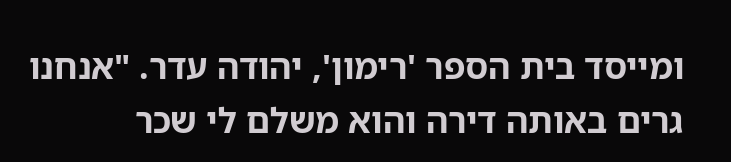ומייסד בית הספר 'רימון', יהודה עדר. "אנחנו גרים באותה דירה והוא משלם לי שכר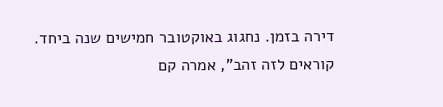דירה בזמן. נחגוג באוקטובר חמישים שנה ביחד. קוראים לזה זהב", אמרה קם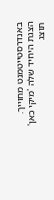באנדרסטייטמנט מחוייך.
הצגת היחיד שלה 'מיקי כאן' תוצג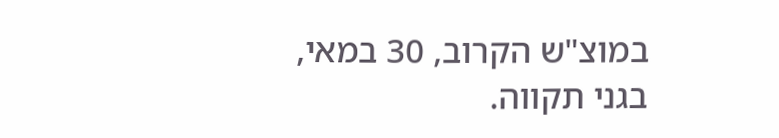במוצ"ש הקרוב, 30 במאי, בגני תקווה.